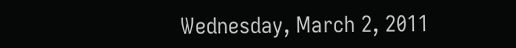Wednesday, March 2, 2011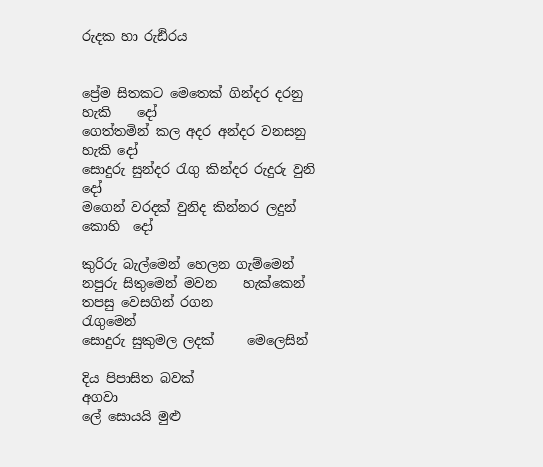රුදක හා රුඪිරය


ප්‍රේම සිතකට මෙතෙක් ගින්දර දරනු හැකි    දෝ
ගෙත්තමින් කල අදර අන්දර වනසනු හැකි දෝ
සොදුරු සුන්දර රැගු කින්දර රුදුරු වුනි         දෝ
මගෙන් වරදක් වුනිද කින්නර ලදුන් කොහි  දෝ

කුරිරු බැල්මෙන් හෙලන ගැම්මෙන්
නපුරු සිතුමෙන් මවන    හැක්කෙන්
තපසු වෙසගින් රගන        රැගුමෙන්
සොදුරු සුකුමල ලදක්     මෙලෙසින්

දිය පිපාසිත බවක්              අගවා
ලේ සොයයි මුළු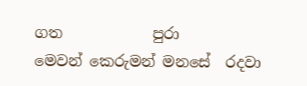ගත            පුරා
මෙවන් කෙරුමන් මනසේ  රදවා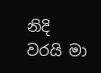නිදි වරයි මා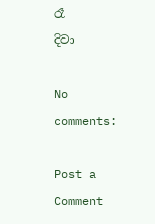රෑ                     දිවා

No comments:

Post a Comment